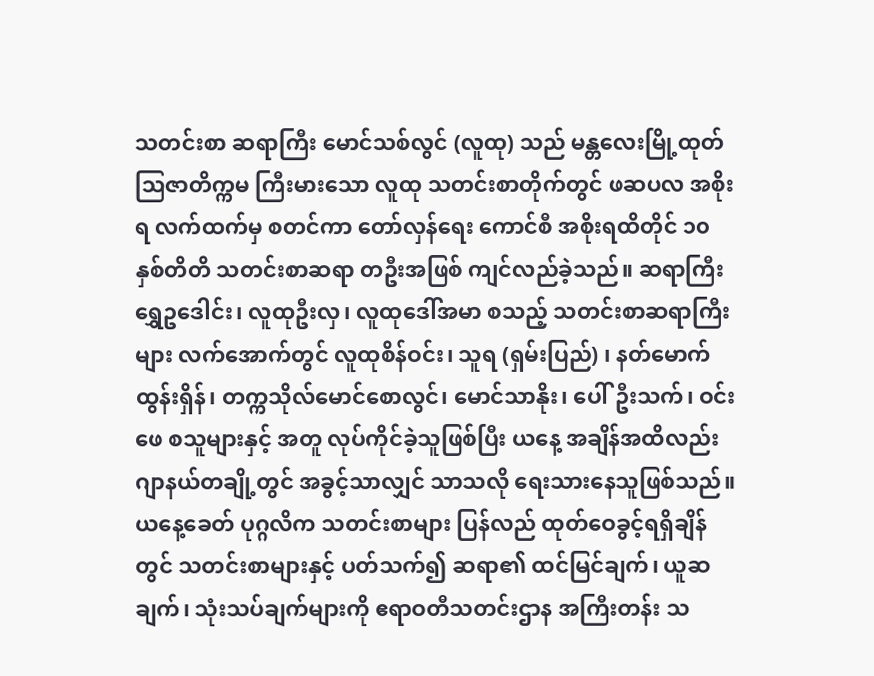သတင်းစာ ဆရာကြီး မောင်သစ်လွင် (လူထု) သည် မန္တလေးမြို့ထုတ် သြဇာတိက္ကမ ကြီးမားသော လူထု သတင်းစာတိုက်တွင် ဖဆပလ အစိုးရ လက်ထက်မှ စတင်ကာ တော်လှန်ရေး ကောင်စီ အစိုးရထိတိုင် ၁၀ နှစ်တိတိ သတင်းစာဆရာ တဦးအဖြစ် ကျင်လည်ခဲ့သည်။ ဆရာကြီး ရွှေဥဒေါင်း၊ လူထုဦးလှ၊ လူထုဒေါ်အမာ စသည့် သတင်းစာဆရာကြီးများ လက်အောက်တွင် လူထုစိန်ဝင်း၊ သူရ (ရှမ်းပြည်) ၊ နတ်မောက်ထွန်းရှိန်၊ တက္ကသိုလ်မောင်စောလွင်၊ မောင်သာနိုး၊ ပေါ်ဦးသက်၊ ဝင်းဖေ စသူများနှင့် အတူ လုပ်ကိုင်ခဲ့သူဖြစ်ပြီး ယနေ့ အချိန်အထိလည်း ဂျာနယ်တချို့တွင် အခွင့်သာလျှင် သာသလို ရေးသားနေသူဖြစ်သည်။
ယနေ့ခေတ် ပုဂ္ဂလိက သတင်းစာများ ပြန်လည် ထုတ်ဝေခွင့်ရရှိချိန်တွင် သတင်းစာများနှင့် ပတ်သက်၍ ဆရာ၏ ထင်မြင်ချက်၊ ယူဆချက်၊ သုံးသပ်ချက်များကို ဧရာဝတီသတင်းဌာန အကြီးတန်း သ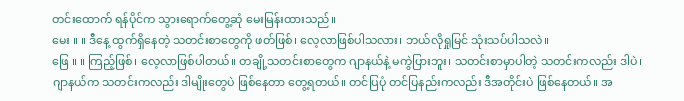တင်းထောက် ရန်ပိုင်က သွားရောက်တွေ့ဆုံ မေးမြန်းထားသည်။
မေး ။ ။ ဒီနေ့ ထွက်ရှိနေတဲ့ သတင်းစာတွေကို ဖတ်ဖြစ်၊ လေ့လာဖြစ်ပါသလား၊ ဘယ်လိုရှုမြင် သုံးသပ်ပါသလဲ။
ဖြေ ။ ။ ကြည့်ဖြစ်၊ လေ့လာဖြစ်ပါတယ်။ တချို့သတင်းစာတွေက ဂျာနယ်နဲ့ မကွဲပြားဘူး၊ သတင်းစာမှာပါတဲ့ သတင်းကလည်း ဒါပဲ၊ ဂျာနယ်က သတင်းကလည်း ဒါမျိုးတွေပဲ ဖြစ်နေတာ တွေ့ရတယ်။ တင်ပြပုံ တင်ပြနည်းကလည်း ဒီအတိုင်းပဲ ဖြစ်နေတယ်။ အ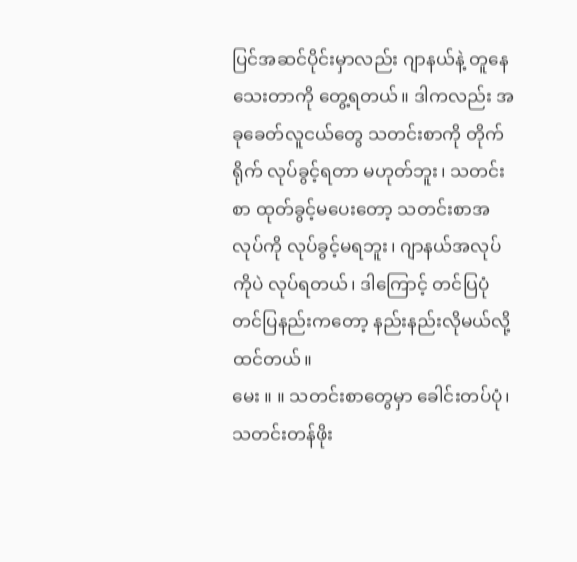ပြင်အဆင်ပိုင်းမှာလည်း ဂျာနယ်နဲ့ တူနေသေးတာကို တွေ့ရတယ်။ ဒါကလည်း အခုခေတ်လူငယ်တွေ သတင်းစာကို တိုက်ရိုက် လုပ်ခွင့်ရတာ မဟုတ်ဘူး၊ သတင်းစာ ထုတ်ခွင့်မပေးတော့ သတင်းစာအလုပ်ကို လုပ်ခွင့်မရဘူး၊ ဂျာနယ်အလုပ်ကိုပဲ လုပ်ရတယ်၊ ဒါကြောင့် တင်ပြပုံ တင်ပြနည်းကတော့ နည်းနည်းလိုမယ်လို့ ထင်တယ်။
မေး ။ ။ သတင်းစာတွေမှာ ခေါင်းတပ်ပုံ၊ သတင်းတန်ဖိုး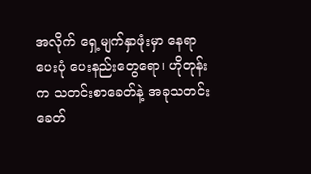အလိုက် ရှေ့မျက်နှာဖုံးမှာ နေရာပေးပုံ ပေးနည်းတွေရော၊ ဟိုတုန်းက သတင်းစာခေတ်နဲ့ အခုသတင်းခေတ်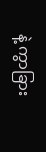နဲ့ ကွာခြား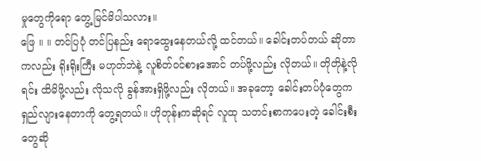မှုတွေကိုရော တွေ့မြင်မိပါသလား။
ဖြေ ။ ။ တင်ပြပုံ တင်ပြနည်း ရောထွေးနေတယ်လို့ ထင်တယ်။ ခေါင်းတပ်တယ် ဆိုတာကလည်း ရိုးရိုးကြီး မဟုတ်ဘဲနဲ့ လူစိတ်ဝင်စားအောင် တပ်ဖို့လည်း လိုတယ်။ တိုတိုနဲ့လိုရင်း ထိမိဖို့လည်း လိုသလို ခွန်အားရှိဖို့လည်း လိုတယ်။ အခုတော့ ခေါင်းတပ်ပုံတွေက ရှည်လျားနေတာကို တွေ့ရတယ်။ ဟိုတုန်းကဆိုရင် လူထု သတင်းစာကပေးတဲ့ ခေါင်းစီးတွေဆို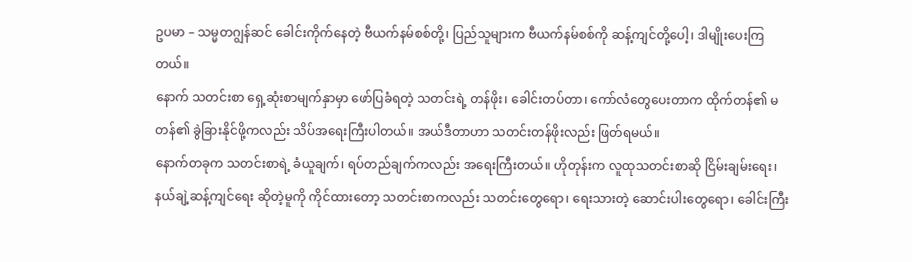ဥပမာ – သမ္မတဂျွန်ဆင် ခေါင်းကိုက်နေတဲ့ ဗီယက်နမ်စစ်တို့၊ ပြည်သူများက ဗီယက်နမ်စစ်ကို ဆန့်ကျင်တို့ပေါ့၊ ဒါမျိုးပေးကြတယ်။
နောက် သတင်းစာ ရှေ့ဆုံးစာမျက်နှာမှာ ဖော်ပြခံရတဲ့ သတင်းရဲ့ တန်ဖိုး၊ ခေါင်းတပ်တာ၊ ကော်လံတွေပေးတာက ထိုက်တန်၏ မတန်၏ ခွဲခြားနိုင်ဖို့ကလည်း သိပ်အရေးကြီးပါတယ်။ အယ်ဒီတာဟာ သတင်းတန်ဖိုးလည်း ဖြတ်ရမယ်။
နောက်တခုက သတင်းစာရဲ့ ခံယူချက်၊ ရပ်တည်ချက်ကလည်း အရေးကြီးတယ်။ ဟိုတုန်းက လူထုသတင်းစာဆို ငြိမ်းချမ်းရေး၊ နယ်ချဲ့ဆန့်ကျင်ရေး ဆိုတဲ့မူကို ကိုင်ထားတော့ သတင်းစာကလည်း သတင်းတွေရော၊ ရေးသားတဲ့ ဆောင်းပါးတွေရော၊ ခေါင်းကြီး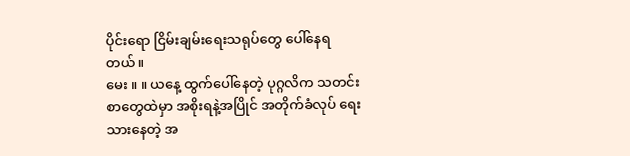ပိုင်းရော ငြိမ်းချမ်းရေးသရုပ်တွေ ပေါ်နေရတယ်။
မေး ။ ။ ယနေ့ ထွက်ပေါ်နေတဲ့ ပုဂ္ဂလိက သတင်းစာတွေထဲမှာ အစိုးရနဲ့အပြိုင် အတိုက်ခံလုပ် ရေးသားနေတဲ့ အ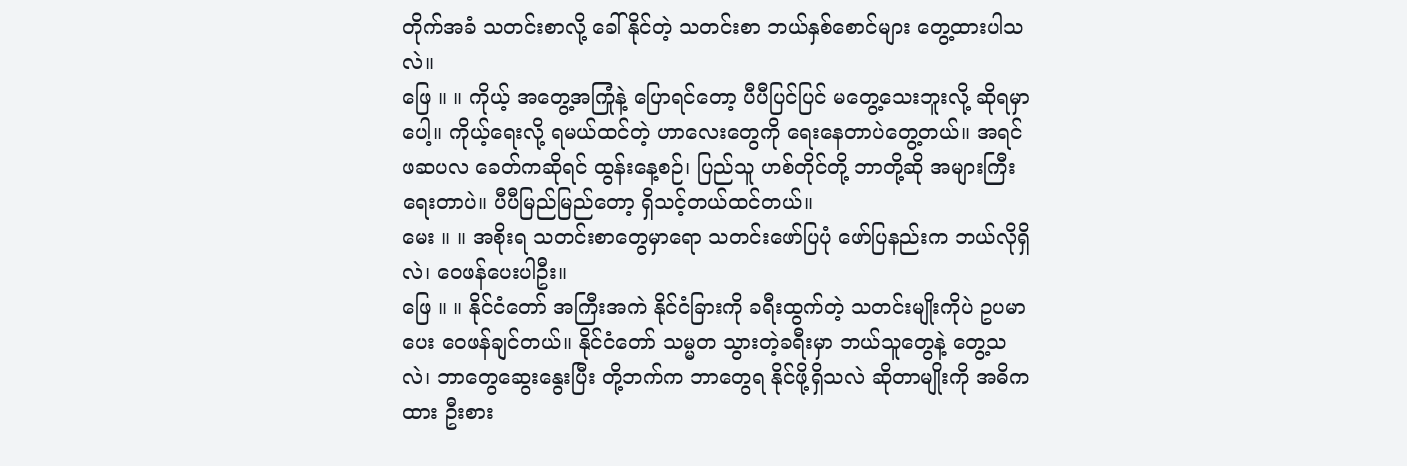တိုက်အခံ သတင်းစာလို့ ခေါ်နိုင်တဲ့ သတင်းစာ ဘယ်နှစ်စောင်များ တွေ့ထားပါသလဲ။
ဖြေ ။ ။ ကိုယ့် အတွေ့အကြုံနဲ့ ပြောရင်တော့ ပီပီပြင်ပြင် မတွေ့သေးဘူးလို့ ဆိုရမှာပေါ့။ ကိုယ့်ရေးလို့ ရမယ်ထင်တဲ့ ဟာလေးတွေကို ရေးနေတာပဲတွေ့တယ်။ အရင် ဖဆပလ ခေတ်ကဆိုရင် ထွန်းနေ့စဉ်၊ ပြည်သူ ဟစ်တိုင်တို့ ဘာတို့ဆို အများကြီး ရေးတာပဲ။ ပီပီမြည်မြည်တော့ ရှိသင့်တယ်ထင်တယ်။
မေး ။ ။ အစိုးရ သတင်းစာတွေမှာရော သတင်းဖော်ပြပုံ ဖော်ပြနည်းက ဘယ်လိုရှိလဲ၊ ဝေဖန်ပေးပါဦး။
ဖြေ ။ ။ နိုင်ငံတော် အကြီးအကဲ နိုင်ငံခြားကို ခရီးထွက်တဲ့ သတင်းမျိုးကိုပဲ ဥပမာပေး ဝေဖန်ချင်တယ်။ နိုင်ငံတော် သမ္မတ သွားတဲ့ခရီးမှာ ဘယ်သူတွေနဲ့ တွေ့သလဲ၊ ဘာတွေဆွေးနွေးပြီး တို့ဘက်က ဘာတွေရ နိုင်ဖို့ရှိသလဲ ဆိုတာမျိုးကို အဓိကထား ဦးစား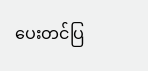ပေးတင်ပြ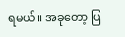ရမယ်။ အခုတော့ ပြ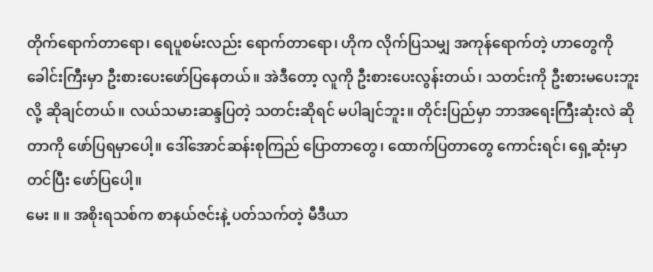တိုက်ရောက်တာရော၊ ရေပူစမ်းလည်း ရောက်တာရော၊ ဟိုက လိုက်ပြသမျှ အကုန်ရောက်တဲ့ ဟာတွေကို ခေါင်းကြီးမှာ ဦးစားပေးဖော်ပြနေတယ်။ အဲဒီတော့ လူကို ဦးစားပေးလွန်းတယ်၊ သတင်းကို ဦးစားမပေးဘူးလို့ ဆိုချင်တယ်။ လယ်သမားဆန္ဒပြတဲ့ သတင်းဆိုရင် မပါချင်ဘူး။ တိုင်းပြည်မှာ ဘာအရေးကြီးဆုံးလဲ ဆိုတာကို ဖော်ပြရမှာပေါ့။ ဒေါ်အောင်ဆန်းစုကြည် ပြောတာတွေ၊ ထောက်ပြတာတွေ ကောင်းရင်၊ ရှေ့ဆုံးမှာတင်ပြီး ဖော်ပြပေါ့။
မေး ။ ။ အစိုးရသစ်က စာနယ်ဇင်းနဲ့ ပတ်သက်တဲ့ မီဒီယာ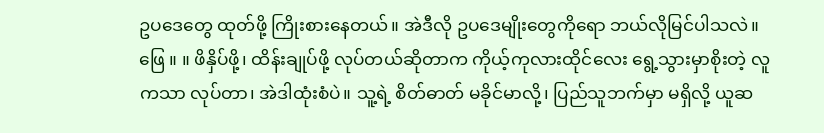ဥပဒေတွေ ထုတ်ဖို့ ကြိုးစားနေတယ်။ အဲဒီလို ဥပဒေမျိုးတွေကိုရော ဘယ်လိုမြင်ပါသလဲ။
ဖြေ ။ ။ ဖိနှိပ်ဖို့၊ ထိန်းချုပ်ဖို့ လုပ်တယ်ဆိုတာက ကိုယ့်ကုလားထိုင်လေး ရွေ့သွားမှာစိုးတဲ့ လူကသာ လုပ်တာ၊ အဲဒါထုံးစံပဲ။ သူ့ရဲ့ စိတ်ဓာတ် မခိုင်မာလို့၊ ပြည်သူဘက်မှာ မရှိလို့ ယူဆ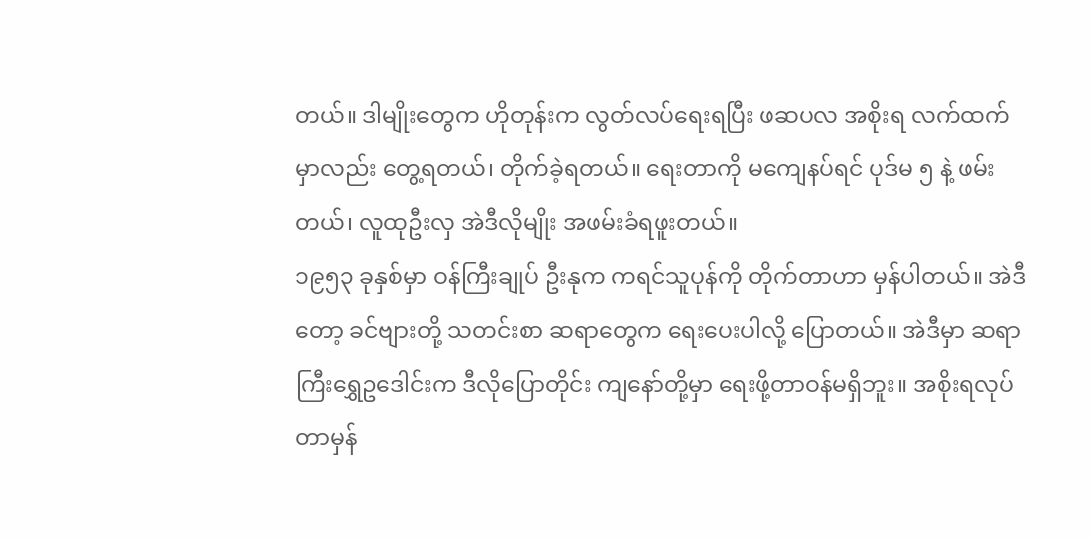တယ်။ ဒါမျိုးတွေက ဟိုတုန်းက လွတ်လပ်ရေးရပြီး ဖဆပလ အစိုးရ လက်ထက်မှာလည်း တွေ့ရတယ်၊ တိုက်ခဲ့ရတယ်။ ရေးတာကို မကျေနပ်ရင် ပုဒ်မ ၅ နဲ့ ဖမ်းတယ်၊ လူထုဦးလှ အဲဒီလိုမျိုး အဖမ်းခံရဖူးတယ်။
၁၉၅၃ ခုနှစ်မှာ ဝန်ကြီးချုပ် ဦးနုက ကရင်သူပုန်ကို တိုက်တာဟာ မှန်ပါတယ်။ အဲဒီတော့ ခင်ဗျားတို့ သတင်းစာ ဆရာတွေက ရေးပေးပါလို့ ပြောတယ်။ အဲဒီမှာ ဆရာကြီးရွှေဥဒေါင်းက ဒီလိုပြောတိုင်း ကျနော်တို့မှာ ရေးဖို့တာဝန်မရှိဘူး။ အစိုးရလုပ်တာမှန်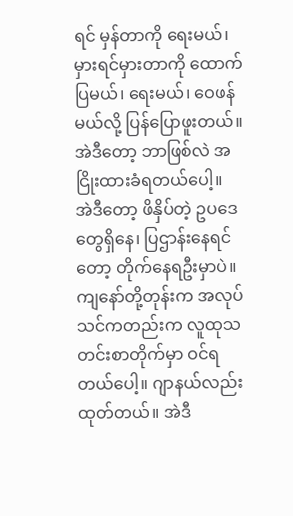ရင် မှန်တာကို ရေးမယ်၊ မှားရင်မှားတာကို ထောက်ပြမယ်၊ ရေးမယ်၊ ဝေဖန်မယ်လို့ ပြန်ပြောဖူးတယ်။ အဲဒီတော့ ဘာဖြစ်လဲ အငြိုးထားခံရတယ်ပေါ့။
အဲဒီတော့ ဖိနှိပ်တဲ့ ဥပဒေတွေရှိနေ၊ ပြဌာန်းနေရင်တော့ တိုက်နေရဦးမှာပဲ။ ကျနော်တို့တုန်းက အလုပ်သင်ကတည်းက လူထုသတင်းစာတိုက်မှာ ဝင်ရတယ်ပေါ့။ ဂျာနယ်လည်း ထုတ်တယ်။ အဲဒီ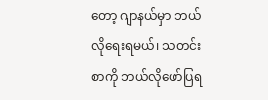တော့ ဂျာနယ်မှာ ဘယ်လိုရေးရမယ်၊ သတင်းစာကို ဘယ်လိုဖော်ပြရ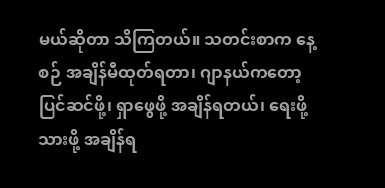မယ်ဆိုတာ သိကြတယ်။ သတင်းစာက နေ့စဉ် အချိန်မီထုတ်ရတာ၊ ဂျာနယ်ကတော့ ပြင်ဆင်ဖို့၊ ရှာဖွေဖို့ အချိန်ရတယ်၊ ရေးဖို့သားဖို့ အချိန်ရ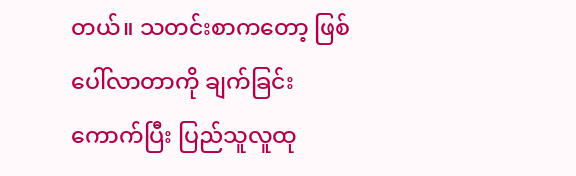တယ်။ သတင်းစာကတော့ ဖြစ်ပေါ်လာတာကို ချက်ခြင်းကောက်ပြီး ပြည်သူလူထု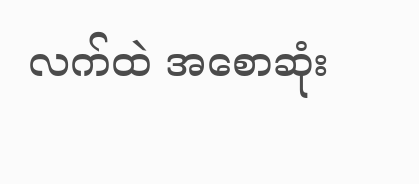လက်ထဲ အစောဆုံး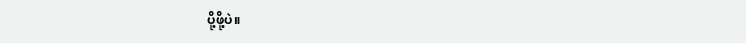ပို့ဖို့ပဲ။